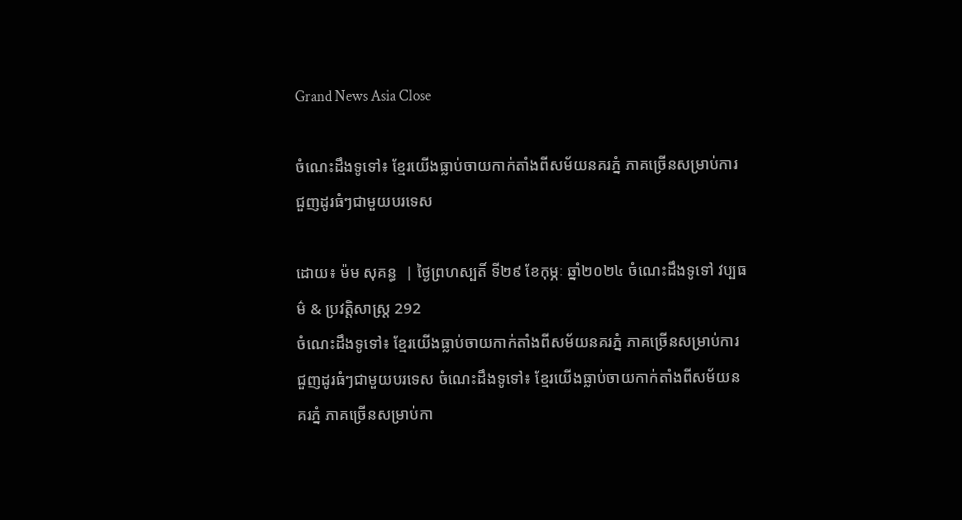Grand News Asia Close

ចំណេះដឹងទូទៅ៖ ខ្មែរយើងធ្លាប់ចាយកាក់តាំងពីសម័យនគរភ្នំ ភាគច្រើនសម្រាប់ការជួញដូរធំៗជាមួយបរទេស

ដោយ៖ ម៉ម សុគន្ធ  | ថ្ងៃព្រហស្បតិ៍ ទី២៩ ខែកុម្ភៈ ឆ្នាំ២០២៤ ចំណេះដឹងទូទៅ វប្បធម៌ & ប្រវត្តិសាស្រ្ដ 292
ចំណេះដឹងទូទៅ៖ ខ្មែរយើងធ្លាប់ចាយកាក់តាំងពីសម័យនគរភ្នំ ភាគច្រើនសម្រាប់ការជួញដូរធំៗជាមួយបរទេស ចំណេះដឹងទូទៅ៖ ខ្មែរយើងធ្លាប់ចាយកាក់តាំងពីសម័យនគរភ្នំ ភាគច្រើនសម្រាប់កា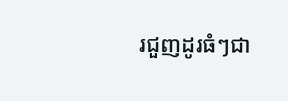រជួញដូរធំៗជា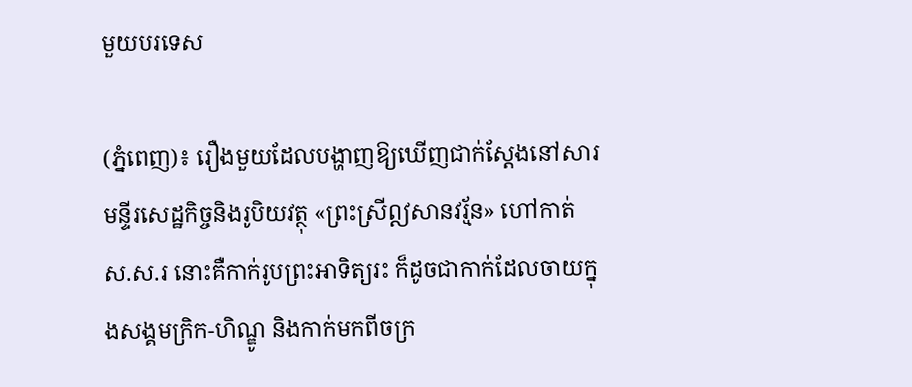មួយបរទេស

(ភ្នំពេញ)៖ រឿងមួយដែលបង្ហាញឱ្យឃើញជាក់ស្ដែងនៅសារមន្ទីរសេដ្ឋកិច្ចនិងរូបិយវត្ថុ «ព្រះស្រីឦសានវរ្ម័ន» ហៅកាត់ ស.ស.រ នោះគឺកាក់រូបព្រះអាទិត្យរះ ក៏ដូចជាកាក់ដែលចាយក្នុងសង្គមក្រិក-ហិណ្ឌូ និងកាក់មកពីចក្រ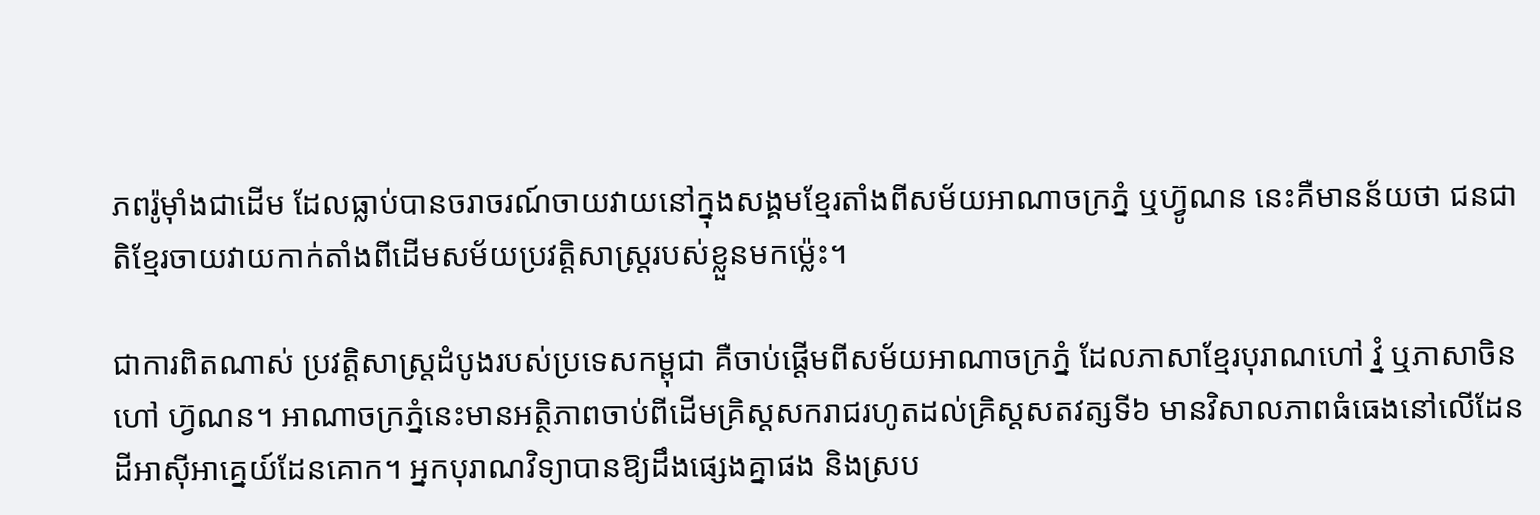ភពរ៉ូម៉ាំងជាដើម ដែលធ្លាប់បានចរាចរណ៍ចាយវាយនៅក្នុងសង្គមខ្មែរតាំងពីសម័យអាណាចក្រភ្នំ ឬហ្វ៊ូណន នេះគឺមានន័យថា ជនជាតិខ្មែរចាយវាយកាក់តាំងពីដើមសម័យប្រវត្តិសាស្ត្ររបស់ខ្លួនមកម្ល៉េះ។

ជាការពិតណាស់ ប្រវត្តិសាស្ត្រដំបូងរបស់ប្រទេសកម្ពុជា គឺចាប់ផ្ដើមពីសម័យអាណាចក្រភ្នំ ដែលភាសាខ្មែរបុរាណហៅ វ្នំ ឬភាសាចិនហៅ ហ្វ៊ណន។ អាណាចក្រភ្នំនេះមានអត្ថិភាពចាប់ពីដើមគ្រិស្ដសករាជរហូតដល់គ្រិស្តសតវត្សទី៦ មានវិសាលភាពធំធេងនៅលើដែនដីអាស៊ីអាគ្នេយ៍ដែនគោក។ អ្នកបុរាណវិទ្យាបានឱ្យដឹងផ្សេងគ្នាផង និងស្រប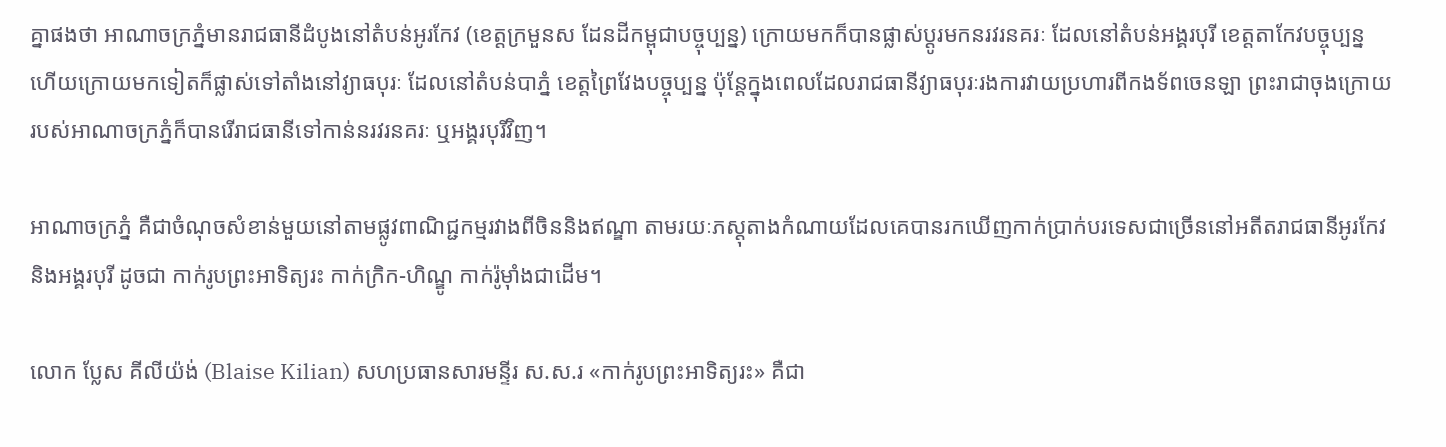គ្នាផងថា អាណាចក្រភ្នំមានរាជធានីដំបូងនៅតំបន់អូរកែវ (ខេត្តក្រមួនស ដែនដីកម្ពុជាបច្ចុប្បន្ន) ក្រោយមកក៏បានផ្លាស់ប្ដូរមកនរវរនគរៈ ដែលនៅតំបន់អង្គរបុរី ខេត្តតាកែវបច្ចុប្បន្ន ហើយក្រោយមកទៀតក៏ផ្លាស់ទៅតាំងនៅវ្យាធបុរៈ ដែលនៅតំបន់បាភ្នំ ខេត្តព្រៃវែងបច្ចុប្បន្ន ប៉ុន្តែក្នុងពេលដែលរាជធានីវ្យាធបុរៈរងការវាយប្រហារពីកងទ័ពចេនឡា ព្រះរាជាចុងក្រោយរបស់អាណាចក្រភ្នំក៏បានរើរាជធានីទៅកាន់នរវរនគរៈ ឬអង្គរបុរីវិញ។

អាណាចក្រភ្នំ គឺជាចំណុចសំខាន់មួយនៅតាមផ្លូវពាណិជ្ជកម្មរវាងពីចិននិងឥណ្ឌា តាមរយៈភស្ដុតាងកំណាយដែលគេបានរកឃើញកាក់ប្រាក់បរទេសជាច្រើននៅអតីតរាជធានីអូរកែវ និងអង្គរបុរី ដូចជា កាក់រូបព្រះអាទិត្យរះ កាក់ក្រិក-ហិណ្ឌូ កាក់រ៉ូម៉ាំងជាដើម។

លោក ប្លែស គីលីយ៉ង់ (Blaise Kilian) សហប្រធានសារមន្ទីរ ស.ស.រ «កាក់រូបព្រះអាទិត្យរះ» គឺជា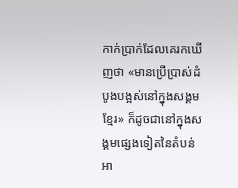កាក់ប្រាក់ដែលគេរកឃើញថា «មានប្រើប្រាស់ដំបូងបង្អស់នៅក្នុងសង្គមខ្មែរ» ក៏ដូចជានៅក្នុងសង្គមផ្សេងទៀតនៃតំបន់អា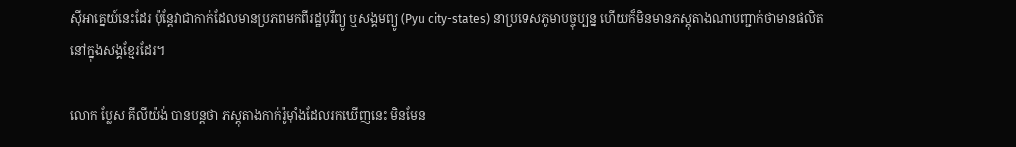ស៊ីអាគ្នេយ៍នេះដែរ ប៉ុន្តែវាជាកាក់ដែលមានប្រភពមកពីរដ្ឋបុរីព្យូ ឬសង្គមព្យូ (Pyu city-states) នាប្រទេសភូមាបច្ចុប្បន្ន ហើយក៏មិនមានភស្ដុតាងណាបញ្ជាក់ថាមានផលិតនៅក្នុងសង្គខ្មែរដែរ។

លោក ប្លែស គីលីយ៉ង់ បានបន្តថា ភស្តុតាងកាក់រ៉ូម៉ាំងដែលរកឃើញនេះ មិនមែន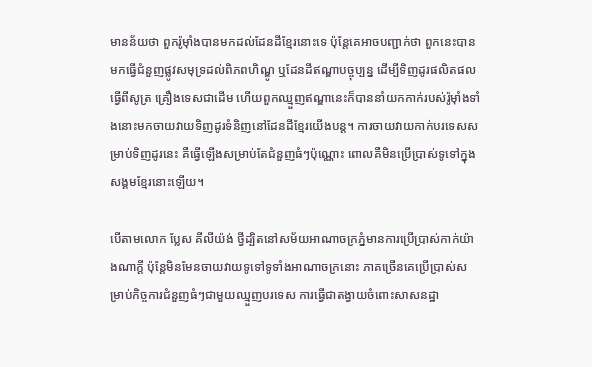មានន័យថា ពួករ៉ូម៉ាំងបានមកដល់ដែនដីខ្មែរនោះទេ ប៉ុន្តែគេអាចបញ្ជាក់ថា ពួកនេះបានមកធ្វើជំនួញផ្លូវសមុទ្រដល់ពិភពហិណ្ឌូ ឬដែនដីឥណ្ឌាបច្ចុប្បន្ន ដើម្បីទិញដូរផលិតផលធ្វើពីសូត្រ គ្រឿងទេសជាដើម ហើយពួកឈ្មួញឥណ្ឌានេះក៏បាននាំយកកាក់របស់រ៉ូម៉ាំងទាំងនោះមកចាយវាយទិញដូរទំនិញនៅដែនដីខ្មែរយើងបន្ត។ ការចាយវាយកាក់បរទេសសម្រាប់ទិញដូរនេះ គឺធ្វើឡើងសម្រាប់តែជំនួញធំៗប៉ុណ្ណោះ ពោលគឺមិនប្រើប្រាស់ទូទៅក្នុងសង្គមខ្មែរនោះឡើយ។

បើតាមលោក ប្លែស គីលីយ៉ង់ ថ្វីដ្បិតនៅសម័យអាណាចក្រភ្នំមានការប្រើប្រាស់កាក់យ៉ាងណាក្ដី ប៉ុន្តែមិនមែនចាយវាយទូទៅទូទាំងអាណាចក្រនោះ ភាគច្រើនគេប្រើប្រាស់សម្រាប់កិច្ចការជំនួញធំៗជាមួយឈ្មួញបរទេស ការធ្វើជាតង្វាយចំពោះសាសនដ្ឋា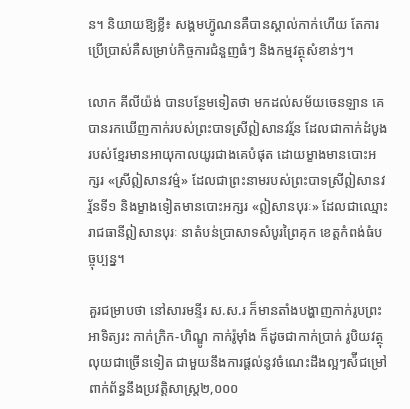ន។ និយាយឱ្យខ្លី៖ សង្គមហ្វ៊ូណនគឺបានស្គាល់កាក់ហើយ តែការប្រើប្រាស់គឺសម្រាប់កិច្ចការជំនួញធំៗ និងកម្មវត្ថុសំខាន់ៗ។

លោក គីលីយ៉ង់ បានបន្ថែមទៀតថា មកដល់សម័យចេនឡាន គេបានរកឃើញកាក់របស់ព្រះបាទស្រីឦសានវរ្ម័ន ដែលជាកាក់ដំបូងរបស់ខ្មែរមានអាយុកាលយូរជាងគេបំផុត ដោយម្ខាងមានបោះអក្សរ «ស្រីឦសានវម៌្ម» ដែលជាព្រះនាមរបស់ព្រះបាទស្រីឦសានវរ្ម័នទី១ និងម្ខាងទៀតមានបោះអក្សរ «ឦសានបុរៈ» ដែលជាឈ្មោះរាជធានីឦសានបុរៈ នាតំបន់ប្រាសាទសំបូរព្រៃគុក ខេត្តកំពង់ធំបច្ចុប្បន្ន។

គួរជម្រាបថា នៅសារមន្ទីរ ស.ស.រ ក៏មានតាំងបង្ហាញកាក់រូបព្រះអាទិត្យរះ កាក់ក្រិក-ហិណ្ឌូ កាក់រ៉ូម៉ាំង ក៏ដូចជាកាក់ប្រាក់ រូបិយវត្ថុ លុយជាច្រើនទៀត ជាមួយនឹងការផ្ដល់នូវចំណេះដឹងល្អៗស៉ីជម្រៅពាក់ព័ន្ធនឹងប្រវត្តិសាស្ត្រ២,០០០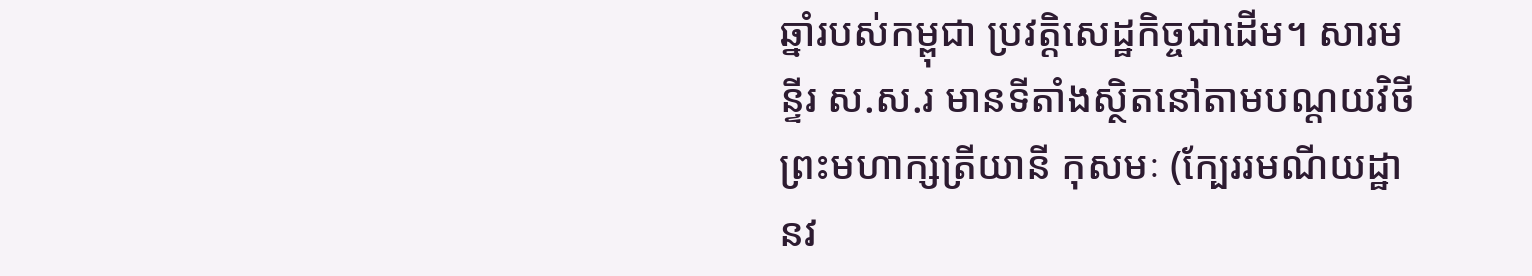ឆ្នាំរបស់កម្ពុជា ប្រវត្តិសេដ្ឋកិច្ចជាដើម។ សារមន្ទីរ ស.ស.រ មានទីតាំងស្ថិតនៅតាមបណ្ដយវិថីព្រះមហាក្សត្រីយានី កុសមៈ (ក្បែររមណីយដ្ឋានវ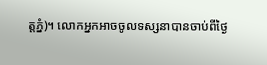ត្តភ្នំ)។ លោកអ្នកអាចចូលទស្សនាបានចាប់ពីថ្ងៃ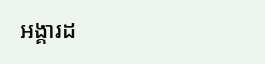អង្គារដ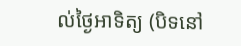ល់ថ្ងៃអាទិត្យ (បិទនៅ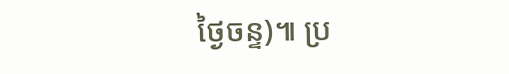ថ្ងៃចន្ទ)៕ ប្រ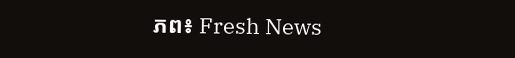ភព៖ Fresh News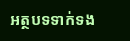អត្ថបទទាក់ទង